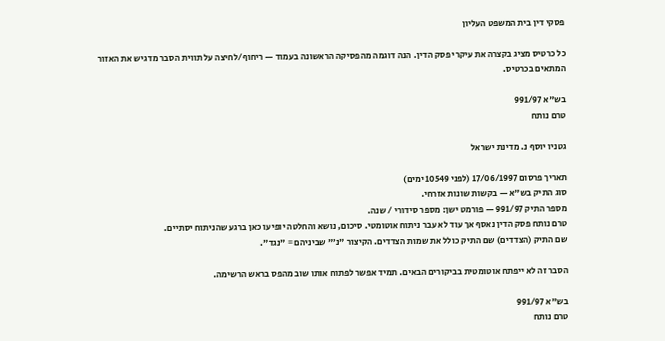פסקי דין בית המשפט העליון

כל כרטיס מציג בקצרה את עיקרי פסק הדין. הנה דוגמה מהפסיקה הראשונה בעמוד — ריחוף/לחיצה על תווית הסבר מדגיש את האזור המתאים בכרטיס.

בש"א 991/97
טרם נותח

גטניו יוסף נ. מדינת ישראל

תאריך פרסום 17/06/1997 (לפני 10549 ימים)
סוג התיק בש"א — בקשות שונות אזרחי.
מספר התיק 991/97 — פורמט ישן: מספר סידורי / שנה.
טרם נותח פסק הדין נאסף אך עוד לא עבר ניתוח אוטומטי. סיכום, נושא והחלטה יופיעו כאן ברגע שהניתוח יסתיים.
שם התיק (הצדדים) שם התיק כולל את שמות הצדדים. הקיצור "נ׳" שביניהם = "נגד".

הסבר זה לא ייפתח אוטומטית בביקורים הבאים. תמיד אפשר לפתוח אותו שוב מהפס בראש הרשימה.

בש"א 991/97
טרם נותח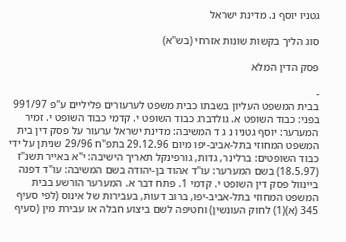גטניו יוסף נ. מדינת ישראל

סוג הליך בקשות שונות אזרחי (בש"א)

פסק הדין המלא

-
בבית המשפט העליון בשבתו כבית משפט לערעורים פליליים ע"פ 991/97 בפני: כבוד השופט א. גולדברג כבוד השופט י. קדמי כבוד השופט י. זמיר המערער: יוסף גטניו נ ג ד המשיבה: מדינת ישראל ערעור על פסק דין בית המשפט המחוזי בתל-אביב-יפו מיום 29.12.96 בתפ"ח 29/96 שניתן על ידי כבוד השופטים: ברלינר, גדות, גורפינקל תאריך הישיבה: י"א באייר תשנ"ז (18.5.97) בשם המערער: עו"ד אהוד בן-יהודה בשם המשיבה: עו"ד דפנה ביינוול פסק דין השופט י. קדמי 1. פתח דבר א. המערער הורשע בבית המשפט המחוזי בתל-אביב-יפו, ברוב דעות, בעבירות של אינוס (לפי סעיף 345 (א)(1) לחוק העונשין) וחטיפה לשם ביצוע חבלה או עבירת מין (סעיף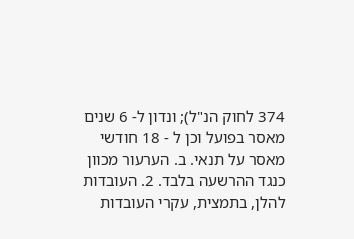374 לחוק הנ"ל); ונדון ל- 6 שנים מאסר בפועל וכן ל - 18 חודשי מאסר על תנאי. ב. הערעור מכוון כנגד ההרשעה בלבד. 2. העובדות להלן, בתמצית, עקרי העובדות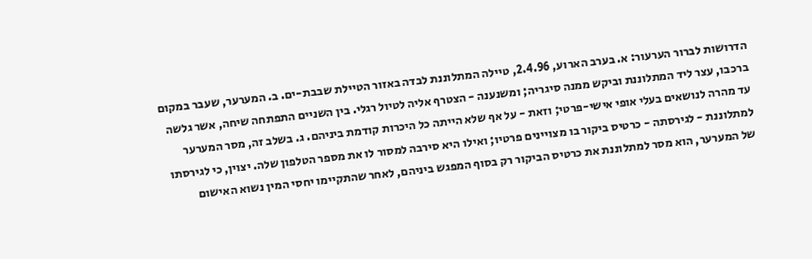הדרושות לברור הערעור: א. בערב הארוע, 2.4.96, טיילה המתלוננת לבדה באזור הטיילת שבבת-ים. ב. המערער, שעבר במקום ברכבו, עצר ליד המתלוננת וביקש ממנה סיגריה; ומשנענה - הצטרף אליה לטיול רגלי. בין השניים התפתחה שיחה, אשר גלשה עד מהרה לנושאים בעלי אופי אישי-פרטי; וזאת - על אף שלא הייתה כל היכרות קודמת ביניהם. ג. בשלב זה, מסר המערער למתלוננת - לגירסתה - כרטיס ביקור בו מצויינים פרטיו; ואילו היא סירבה למסור לו את מספר הטלפון שלה. יצוין, כי לגירסתו של המערער, הוא מסר למתלוננת את כרטיס הביקור רק בסוף המפגש ביניהם, לאחר שהתקיימו יחסי המין נשוא האישום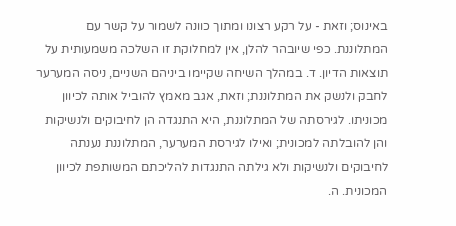באינוס; וזאת - על רקע רצונו ומתוך כוונה לשמור על קשר עם המתלוננת. כפי שיובהר להלן, אין למחלוקת זו השלכה משמעותית על תוצאות הדיון. ד. במהלך השיחה שקיימו ביניהם השניים, ניסה המערער לחבק ולנשק את המתלוננת; וזאת, אגב מאמץ להוביל אותה לכיוון מכוניתו. לגירסתה של המתלוננת, היא התנגדה הן לחיבוקים ולנשיקות והן להובלתה למכונית; ואילו לגירסת המערער, המתלוננת נענתה לחיבוקים ולנשיקות ולא גילתה התנגדות להליכתם המשותפת לכיוון המכונית. ה.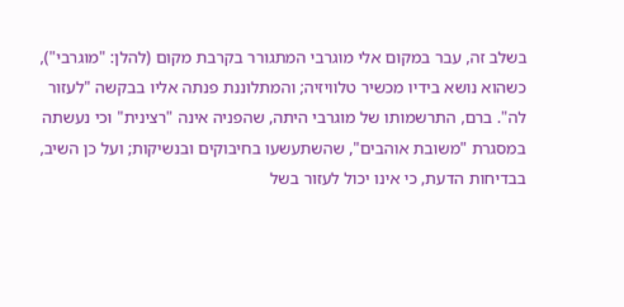בשלב זה, עבר במקום אלי מוגרבי המתגורר בקרבת מקום (להלן: "מוגרבי"), כשהוא נושא בידיו מכשיר טלוויזיה; והמתלוננת פנתה אליו בבקשה "לעזור לה". ברם, התרשמותו של מוגרבי היתה, שהפניה אינה "רצינית" וכי נעשתה במסגרת "משובת אוהבים", שהשתעשעו בחיבוקים ובנשיקות; ועל כן השיב, בבדיחות הדעת, כי אינו יכול לעזור בשל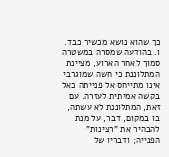כך שהוא נושא מכשיר כבד. ו. בהודעה שמסרה במשטרה סמוך לאחר הארוע, מציינת המתלוננת כי חשה שמוגרבי אינו מתייחס אל פנייתה כאל בקשה אמיתית לעזרה. עם זאת, המתלוננת לא עשתה, בו במקום, דבר, על מנת להבהיר את "רצינות" הפנייה; ודבריו של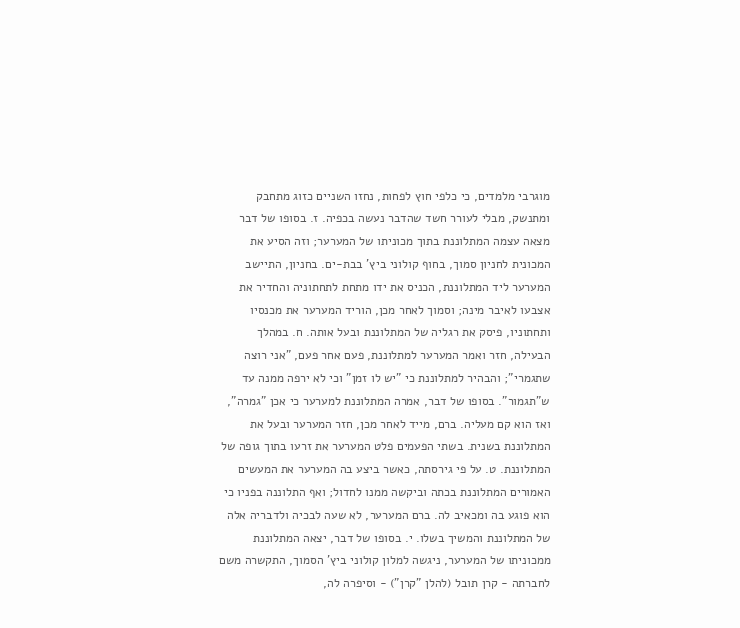מוגרבי מלמדים, כי כלפי חוץ לפחות, נחזו השניים כזוג מתחבק ומתנשק, מבלי לעורר חשד שהדבר נעשה בכפיה. ז. בסופו של דבר מצאה עצמה המתלוננת בתוך מכוניתו של המערער; וזה הסיע את המכונית לחניון סמוך, בחוף קולוני ביץ' בבת-ים. בחניון, התיישב המערער ליד המתלוננת, הכניס את ידו מתחת לתחתוניה והחדיר את אצבעו לאיבר מינה; וסמוך לאחר מכן, הוריד המערער את מכנסיו ותחתוניו, פיסק את רגליה של המתלוננת ובעל אותה. ח. במהלך הבעילה, חזר ואמר המערער למתלוננת, פעם אחר פעם, "אני רוצה שתגמרי"; והבהיר למתלוננת כי "יש לו זמן" וכי לא ירפה ממנה עד ש"תגמור". בסופו של דבר, אמרה המתלוננת למערער כי אכן "גמרה", ואז הוא קם מעליה. ברם, מייד לאחר מכן, חזר המערער ובעל את המתלוננת בשנית. בשתי הפעמים פלט המערער את זרעו בתוך גופה של המתלוננת. ט. על פי גירסתה, כאשר ביצע בה המערער את המעשים האמורים המתלוננת בכתה וביקשה ממנו לחדול; ואף התלוננה בפניו כי הוא פוגע בה ומכאיב לה. ברם המערער, לא שעה לבכיה ולדבריה אלה של המתלוננת והמשיך בשלו. י. בסופו של דבר, יצאה המתלוננת ממכוניתו של המערער, ניגשה למלון קולוני ביץ' הסמוך, התקשרה משם לחברתה - קרן תובל (להלן "קרן") - וסיפרה לה,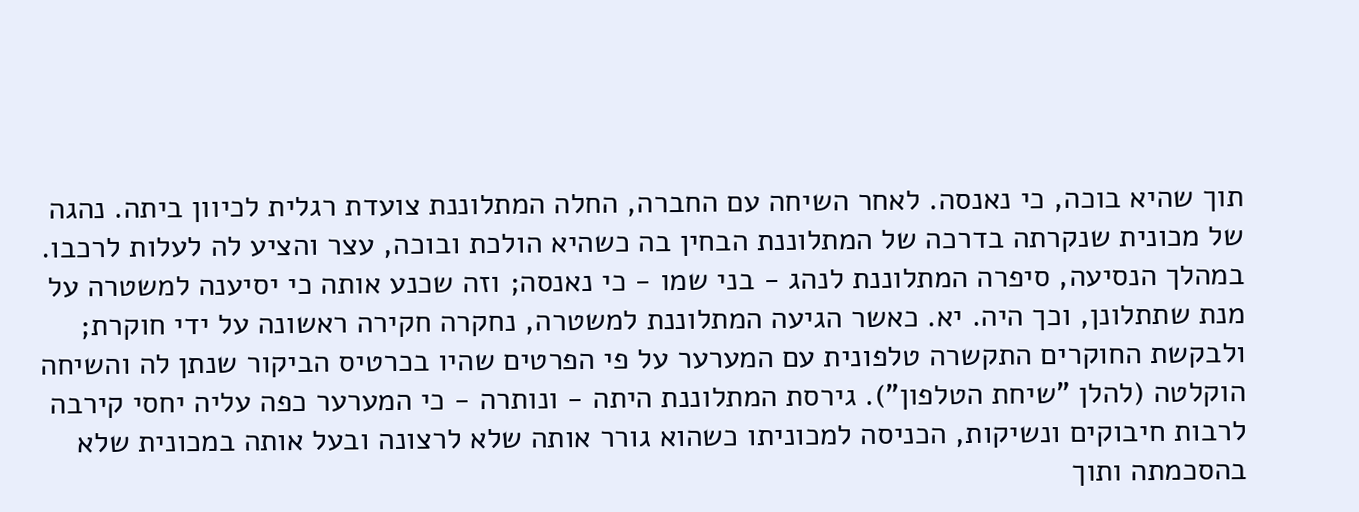תוך שהיא בוכה, כי נאנסה. לאחר השיחה עם החברה, החלה המתלוננת צועדת רגלית לכיוון ביתה. נהגה של מכונית שנקרתה בדרכה של המתלוננת הבחין בה כשהיא הולכת ובוכה, עצר והציע לה לעלות לרכבו. במהלך הנסיעה, סיפרה המתלוננת לנהג - בני שמו - כי נאנסה; וזה שכנע אותה כי יסיענה למשטרה על מנת שתתלונן, וכך היה. יא. כאשר הגיעה המתלוננת למשטרה, נחקרה חקירה ראשונה על ידי חוקרת; ולבקשת החוקרים התקשרה טלפונית עם המערער על פי הפרטים שהיו בכרטיס הביקור שנתן לה והשיחה הוקלטה (להלן "שיחת הטלפון"). גירסת המתלוננת היתה - ונותרה - כי המערער כפה עליה יחסי קירבה לרבות חיבוקים ונשיקות, הכניסה למכוניתו כשהוא גורר אותה שלא לרצונה ובעל אותה במכונית שלא בהסכמתה ותוך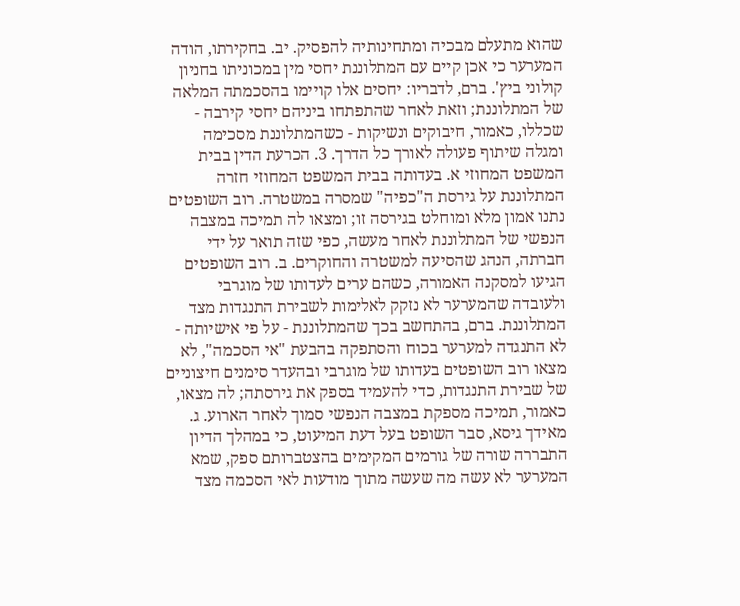שהוא מתעלם מבכיה ומתחינותיה להפסיק. יב. בחקירתו, הודה המערער כי אכן קיים עם המתלוננת יחסי מין במכוניתו בחניון קולוני ביץ'. ברם, לדבריו: יחסים אלו קויימו בהסכמתה המלאה של המתלוננת; וזאת לאחר שהתפתחו ביניהם יחסי קירבה - שכללו, כאמור, חיבוקים ונשיקות - כשהמתלוננת מסכימה ומגלה שיתוף פעולה לאורך כל הדרך. 3. הכרעת הדין בבית המשפט המחוזי א. בעדותה בבית המשפט המחוזי חזרה המתלוננת על גירסת ה"כפיה" שמסרה במשטרה. רוב השופטים נתנו אמון מלא ומוחלט בגירסה זו; ומצאו לה תמיכה במצבה הנפשי של המתלוננת לאחר מעשה, כפי שזה תואר על ידי חברתה, הנהג שהסיעה למשטרה והחוקרים. ב. רוב השופטים הגיעו למסקנה האמורה, כשהם ערים לעדותו של מוגרבי ולעובדה שהמערער לא נזקק לאלימות לשבירת התנגדות מצד המתלוננת. ברם, בהתחשב בכך שהמתלוננת - על פי אישיותה - לא התנגדה למערער בכוח והסתפקה בהבעת "אי הסכמה", לא מצאו רוב השופטים בעדותו של מוגרבי ובהעדר סימנים חיצוניים של שבירת התנגדות, כדי להעמיד בספק את גירסתה; לה מצאו, כאמור, תמיכה מספקת במצבה הנפשי סמוך לאחר הארוע. ג. מאידך גיסא, סבר השופט בעל דעת המיעוט, כי במהלך הדיון התבררה שורה של גורמים המקימים בהצטברותם ספק, שמא המערער לא עשה מה שעשה מתוך מודעות לאי הסכמה מצד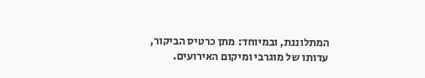המתלוננת, ובמיוחד: מתן כרטיס הביקור, עדותו של מוגרבי ומיקום האירועים.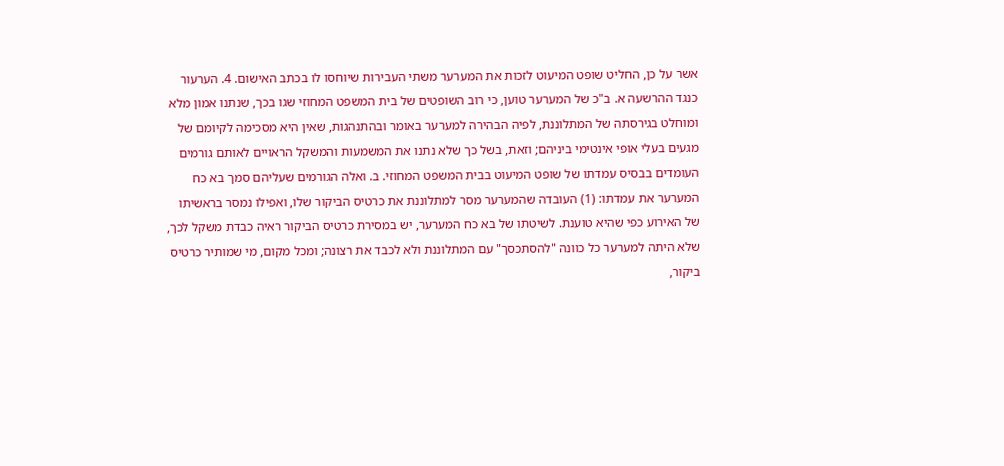אשר על כן, החליט שופט המיעוט לזכות את המערער משתי העבירות שיוחסו לו בכתב האישום. 4. הערעור כנגד ההרשעה א. ב"כ של המערער טוען, כי רוב השופטים של בית המשפט המחוזי שגו בכך, שנתנו אמון מלא ומוחלט בגירסתה של המתלוננת, לפיה הבהירה למערער באומר ובהתנהגות, שאין היא מסכימה לקיומם של מגעים בעלי אופי אינטימי ביניהם; וזאת, בשל כך שלא נתנו את המשמעות והמשקל הראויים לאותם גורמים העומדים בבסיס עמדתו של שופט המיעוט בבית המשפט המחוזי. ב. ואלה הגורמים שעליהם סמך בא כח המערער את עמדתו: (1) העובדה שהמערער מסר למתלוננת את כרטיס הביקור שלו, ואפילו נמסר בראשיתו של האירוע כפי שהיא טוענת. לשיטתו של בא כח המערער, יש במסירת כרטיס הביקור ראיה כבדת משקל לכך, שלא היתה למערער כל כוונה "להסתכסך" עם המתלוננת ולא לכבד את רצונה; ומכל מקום, מי שמותיר כרטיס ביקור,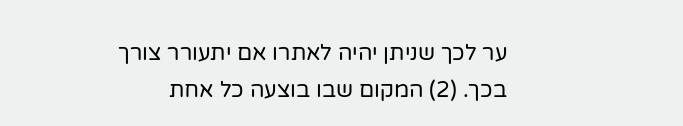ער לכך שניתן יהיה לאתרו אם יתעורר צורך בכך. (2) המקום שבו בוצעה כל אחת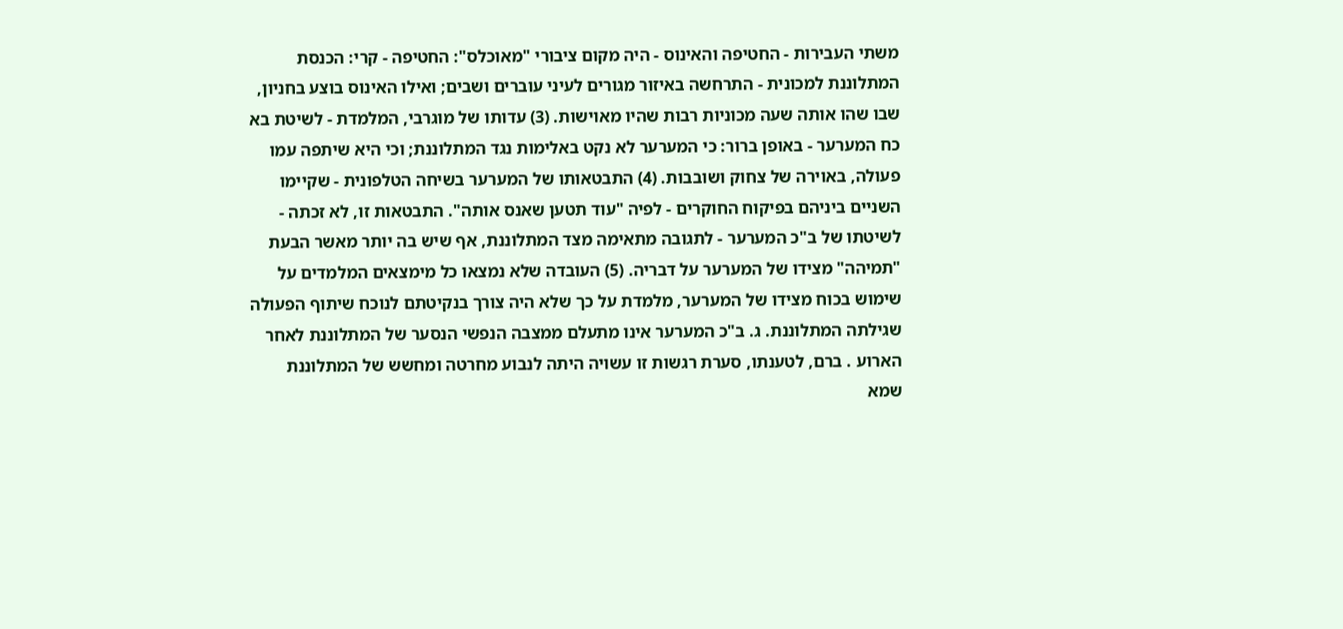משתי העבירות - החטיפה והאינוס - היה מקום ציבורי "מאוכלס": החטיפה - קרי: הכנסת המתלוננת למכונית - התרחשה באיזור מגורים לעיני עוברים ושבים; ואילו האינוס בוצע בחניון, שבו שהו אותה שעה מכוניות רבות שהיו מאוישות. (3) עדותו של מוגרבי, המלמדת - לשיטת בא כח המערער - באופן ברור: כי המערער לא נקט באלימות נגד המתלוננת; וכי היא שיתפה עמו פעולה, באוירה של צחוק ושובבות. (4) התבטאותו של המערער בשיחה הטלפונית - שקיימו השניים ביניהם בפיקוח החוקרים - לפיה "עוד תטען שאנס אותה". התבטאות זו, לא זכתה - לשיטתו של ב"כ המערער - לתגובה מתאימה מצד המתלוננת, אף שיש בה יותר מאשר הבעת "תמיהה" מצידו של המערער על דבריה. (5) העובדה שלא נמצאו כל מימצאים המלמדים על שימוש בכוח מצידו של המערער, מלמדת על כך שלא היה צורך בנקיטתם לנוכח שיתוף הפעולה שגילתה המתלוננת. ג. ב"כ המערער אינו מתעלם ממצבה הנפשי הנסער של המתלוננת לאחר הארוע . ברם, לטענתו, סערת רגשות זו עשויה היתה לנבוע מחרטה ומחשש של המתלוננת שמא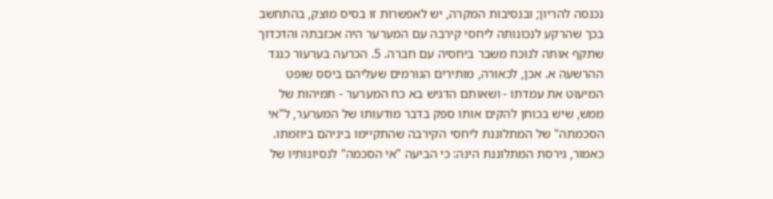נכנסה להריון; ובנסיבות המקרה, יש לאפשרות זו בסיס מוצק, בהתחשב בכך שהרקע לנכונותה ליחסי קירבה עם המערער היה אכזבתה והדכדוך שתקף אותה לנוכח משבר ביחסיה עם חברה. 5. הכרעה בערעור כנגד ההרשעה א. אכן, לכאורה, מותירים הגורמים שעליהם ביסס שופט המיעוט את עמדתו - ושאותם הדגיש בא כח המערער - תמיהות של ממש, שיש בכוחן להקים אותו ספק בדבר מודעותו של המערער, ל"אי הסכמתה" של המתלוננת ליחסי הקירבה שהתקיימו ביניהם ביוזמתו. כאמור, גירסת המתלוננת הינה: כי הביעה "אי הסכמה" לנסיונותיו של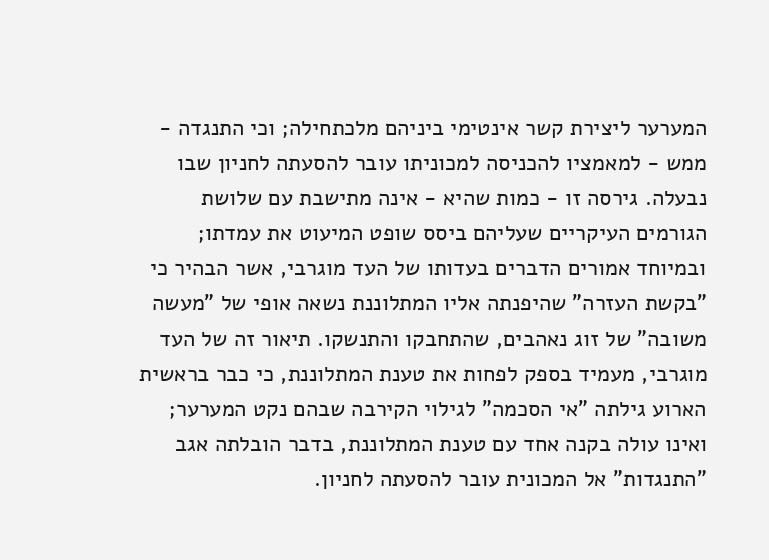המערער ליצירת קשר אינטימי ביניהם מלכתחילה; וכי התנגדה - ממש - למאמציו להכניסה למכוניתו עובר להסעתה לחניון שבו נבעלה. גירסה זו - כמות שהיא - אינה מתישבת עם שלושת הגורמים העיקריים שעליהם ביסס שופט המיעוט את עמדתו; ובמיוחד אמורים הדברים בעדותו של העד מוגרבי, אשר הבהיר כי "בקשת העזרה" שהיפנתה אליו המתלוננת נשאה אופי של "מעשה משובה" של זוג נאהבים, שהתחבקו והתנשקו. תיאור זה של העד מוגרבי, מעמיד בספק לפחות את טענת המתלוננת, כי כבר בראשית הארוע גילתה "אי הסכמה" לגילוי הקירבה שבהם נקט המערער; ואינו עולה בקנה אחד עם טענת המתלוננת, בדבר הובלתה אגב "התנגדות" אל המכונית עובר להסעתה לחניון.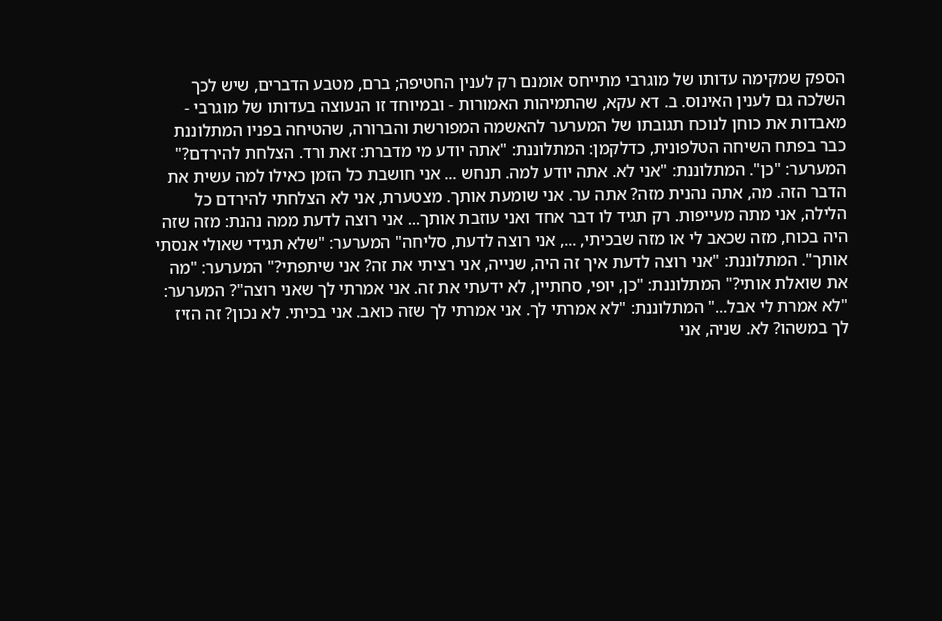הספק שמקימה עדותו של מוגרבי מתייחס אומנם רק לענין החטיפה; ברם, מטבע הדברים, שיש לכך השלכה גם לענין האינוס. ב. דא עקא, שהתמיהות האמורות - ובמיוחד זו הנעוצה בעדותו של מוגרבי - מאבדות את כוחן לנוכח תגובתו של המערער להאשמה המפורשת והברורה, שהטיחה בפניו המתלוננת כבר בפתח השיחה הטלפונית, כדלקמן: המתלוננת: "אתה יודע מי מדברת: זאת ורד. הצלחת להירדם?" המערער: "כן". המתלוננת: "אני לא. אתה יודע למה. תנחש ... אני חושבת כל הזמן כאילו למה עשית את הדבר הזה. מה, אתה נהנית מזה? אתה ער. אני שומעת אותך. מצטערת, אני לא הצלחתי להירדם כל הלילה, אני מתה מעייפות. רק תגיד לו דבר אחד ואני עוזבת אותך... אני רוצה לדעת ממה נהנת: מזה שזה היה בכוח, מזה שכאב לי או מזה שבכיתי, ..., אני רוצה לדעת, סליחה" המערער: "שלא תגידי שאולי אנסתי אותך". המתלוננת: "אני רוצה לדעת איך זה היה, שנייה, אני רציתי את זה? אני שיתפתי?" המערער: "מה את שואלת אותי?" המתלוננת: "כן, יופי, סחתיין, לא ידעתי את זה. אני אמרתי לך שאני רוצה"? המערער: "לא אמרת לי אבל..." המתלוננת: "לא אמרתי לך. אני אמרתי לך שזה כואב. אני בכיתי. לא נכון? זה הזיז לך במשהו? לא. שניה, אני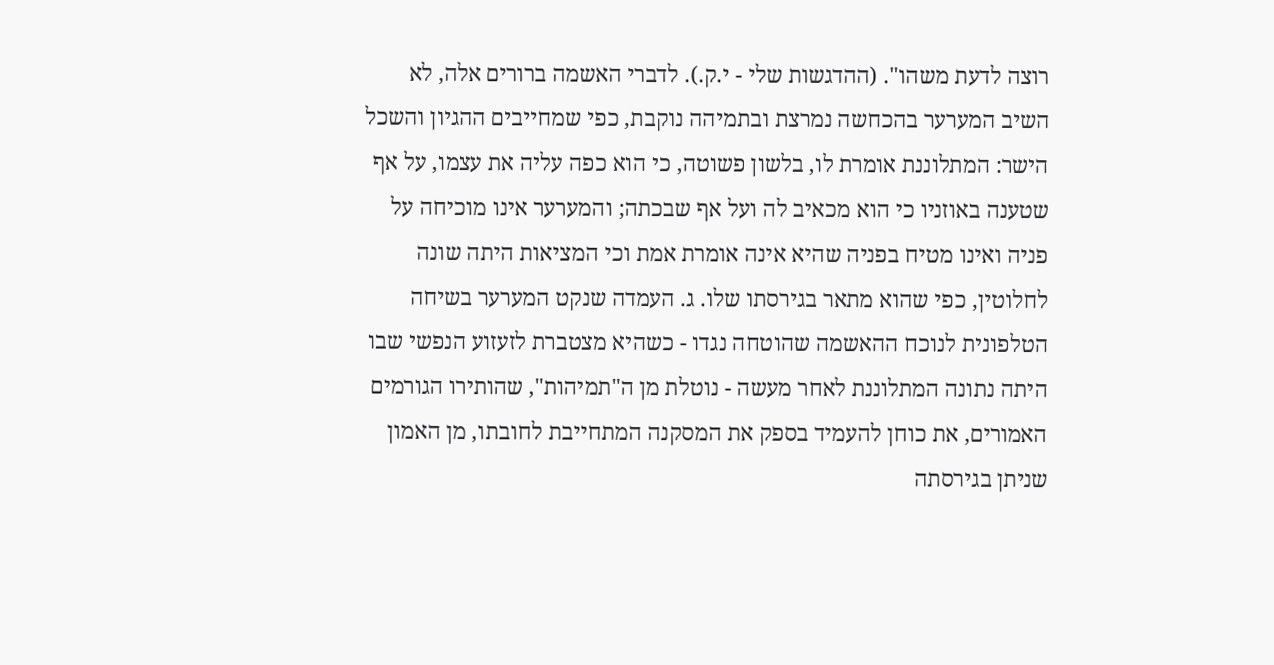רוצה לדעת משהו". (ההדגשות שלי - י.ק.). לדברי האשמה ברורים אלה, לא השיב המערער בהכחשה נמרצת ובתמיהה נוקבת, כפי שמחייבים ההגיון והשכל הישר: המתלוננת אומרת לו, בלשון פשוטה, כי הוא כפה עליה את עצמו, על אף שטענה באוזניו כי הוא מכאיב לה ועל אף שבכתה; והמערער אינו מוכיחה על פניה ואינו מטיח בפניה שהיא אינה אומרת אמת וכי המציאות היתה שונה לחלוטין, כפי שהוא מתאר בגירסתו שלו. ג. העמדה שנקט המערער בשיחה הטלפונית לנוכח ההאשמה שהוטחה נגדו - כשהיא מצטברת לזעזוע הנפשי שבו היתה נתונה המתלוננת לאחר מעשה - נוטלת מן ה"תמיהות", שהותירו הגורמים האמורים, את כוחן להעמיד בספק את המסקנה המתחייבת לחובתו, מן האמון שניתן בגירסתה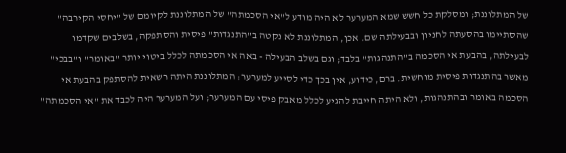של המתלוננת; ומסלקת כל חשש שמא המערער לא היה מודע ל"אי הסכמתה" של המתלוננת לקיומם של "יחסי הקירבה" שהסתיימו בהסעתה לחניון ובבעילתה שם. אכן, המתלוננת לא נקטה ב"התנגדות" פיסית והסתפקה, בשלבים שקדמו לבעילתה, בהבעת אי הסכמה ב"התנהגות" בלבד; וגם בשלב הבעילה - באה אי הסכמתה לכלל ביטוי יותר "באומר" ו"בבכי" מאשר בהתנגדות פיסית מוחשית. ברם, כידוע, אין בכך כדי לסייע למערער: המתלוננת היתה רשאית להסתפק בהבעת אי הסכמה באומר ובהתנהגות, ולא היתה חייבת להגיע לכלל מאבק פיסי עם המערער; ועל המערער היה לכבד את "אי הסכמתה"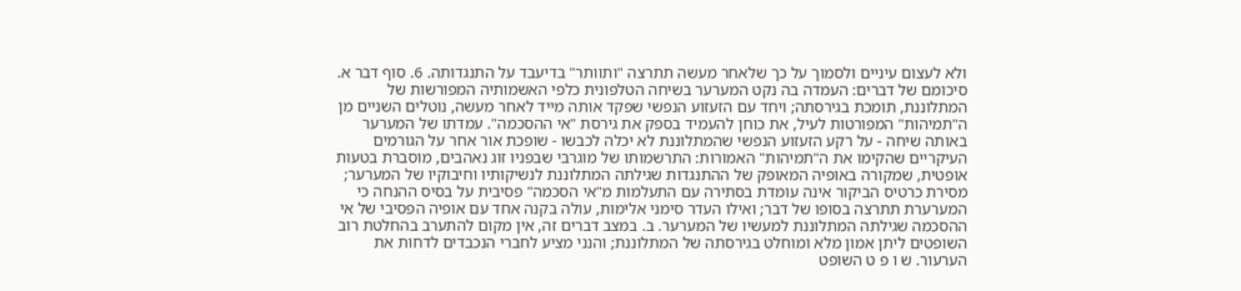ולא לעצום עיניים ולסמוך על כך שלאחר מעשה תתרצה "ותוותר" בדיעבד על התנגדותה. 6. סוף דבר א. סיכומם של דברים: העמדה בה נקט המערער בשיחה הטלפונית כלפי האשמותיה המפורשות של המתלוננת, תומכת בגירסתה; ויחד עם הזעזוע הנפשי שפקד אותה מייד לאחר מעשה, נוטלים השניים מן ה"תמיהות" המפורטות לעיל, את כוחן להעמיד בספק את גירסת "אי ההסכמה". עמדתו של המערער באותה שיחה - על רקע הזעזוע הנפשי שהמתלוננת לא יכלה לכבשו - שופכת אור אחר על הגורמים העיקריים שהקימו את ה"תמיהות" האמורות: התרשמותו של מוגרבי שבפניו זוג נאהבים, מוסברת בטעות אופטית, שמקורה באופיה המאופק של ההתנגדות שגילתה המתלוננת לנשיקותיו וחיבוקיו של המערער; מסירת כרטיס הביקור אינה עומדת בסתירה עם התעלמות מ"אי הסכמה" פסיבית על בסיס ההנחה כי המערערת תתרצה בסופו של דבר; ואילו העדר סימני אלימות, עולה בקנה אחד עם אופיה הפסיבי של אי ההסכמה שגילתה המתלוננת למעשיו של המערער. ב. במצב דברים זה, אין מקום להתערב בהחלטת רוב השופטים ליתן אמון מלא ומוחלט בגירסתה של המתלוננת; והנני מציע לחברי הנכבדים לדחות את הערעור. ש ו פ ט השופט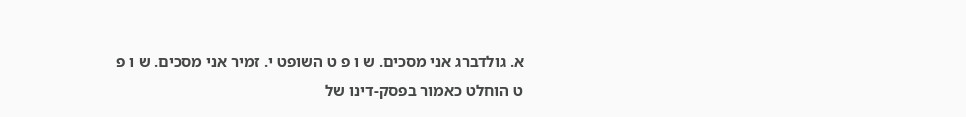א. גולדברג אני מסכים. ש ו פ ט השופט י. זמיר אני מסכים. ש ו פ ט הוחלט כאמור בפסק-דינו של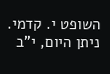השופט י. קדמי. ניתן היום, י"ב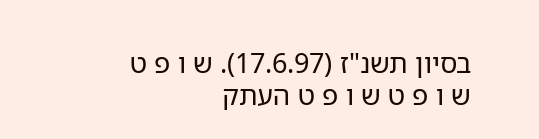בסיון תשנ"ז (17.6.97). ש ו פ ט ש ו פ ט ש ו פ ט העתק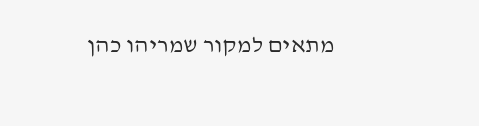מתאים למקור שמריהו כהן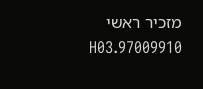מזכיר ראשי 97009910.H03